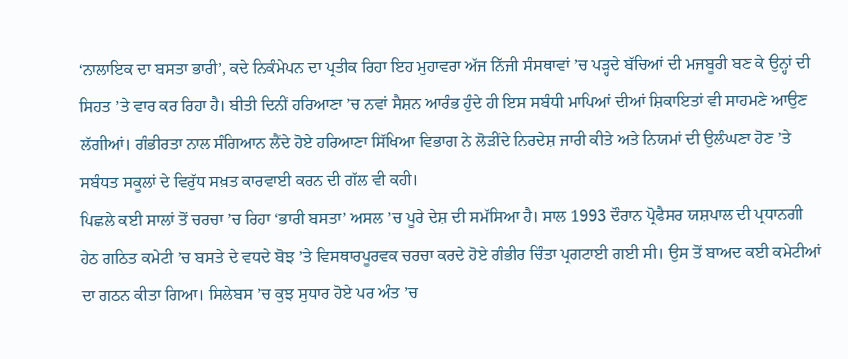‘ਨਾਲਾਇਕ ਦਾ ਬਸਤਾ ਭਾਰੀ’, ਕਦੇ ਨਿਕੰਮੇਪਨ ਦਾ ਪ੍ਰਤੀਕ ਰਿਹਾ ਇਹ ਮੁਹਾਵਰਾ ਅੱਜ ਨਿੱਜੀ ਸੰਸਥਾਵਾਂ ’ਚ ਪੜ੍ਹਦੇ ਬੱਚਿਆਂ ਦੀ ਮਜਬੂਰੀ ਬਣ ਕੇ ਉਨ੍ਹਾਂ ਦੀ ਸਿਹਤ ’ਤੇ ਵਾਰ ਕਰ ਰਿਹਾ ਹੈ। ਬੀਤੀ ਦਿਨੀਂ ਹਰਿਆਣਾ ’ਚ ਨਵਾਂ ਸੈਸ਼ਨ ਆਰੰਭ ਹੁੰਦੇ ਹੀ ਇਸ ਸਬੰਧੀ ਮਾਪਿਆਂ ਦੀਆਂ ਸ਼ਿਕਾਇਤਾਂ ਵੀ ਸਾਹਮਣੇ ਆਉਣ ਲੱਗੀਆਂ। ਗੰਭੀਰਤਾ ਨਾਲ ਸੰਗਿਆਨ ਲੈਂਦੇ ਹੋਏ ਹਰਿਆਣਾ ਸਿੱਖਿਆ ਵਿਭਾਗ ਨੇ ਲੋੜੀਂਦੇ ਨਿਰਦੇਸ਼ ਜਾਰੀ ਕੀਤੇ ਅਤੇ ਨਿਯਮਾਂ ਦੀ ਉਲੰਘਣਾ ਹੋਣ ’ਤੇ ਸਬੰਧਤ ਸਕੂਲਾਂ ਦੇ ਵਿਰੁੱਧ ਸਖ਼ਤ ਕਾਰਵਾਈ ਕਰਨ ਦੀ ਗੱਲ ਵੀ ਕਹੀ।
ਪਿਛਲੇ ਕਈ ਸਾਲਾਂ ਤੋਂ ਚਰਚਾ ’ਚ ਰਿਹਾ ‘ਭਾਰੀ ਬਸਤਾ’ ਅਸਲ ’ਚ ਪੂਰੇ ਦੇਸ਼ ਦੀ ਸਮੱਸਿਆ ਹੈ। ਸਾਲ 1993 ਦੌਰਾਨ ਪ੍ਰੋਫੈਸਰ ਯਸ਼ਪਾਲ ਦੀ ਪ੍ਰਧਾਨਗੀ ਹੇਠ ਗਠਿਤ ਕਮੇਟੀ ’ਚ ਬਸਤੇ ਦੇ ਵਧਦੇ ਬੋਝ ’ਤੇ ਵਿਸਥਾਰਪੂਰਵਕ ਚਰਚਾ ਕਰਦੇ ਹੋਏ ਗੰਭੀਰ ਚਿੰਤਾ ਪ੍ਰਗਟਾਈ ਗਈ ਸੀ। ਉਸ ਤੋਂ ਬਾਅਦ ਕਈ ਕਮੇਟੀਆਂ ਦਾ ਗਠਨ ਕੀਤਾ ਗਿਆ। ਸਿਲੇਬਸ ’ਚ ਕੁਝ ਸੁਧਾਰ ਹੋਏ ਪਰ ਅੰਤ ’ਚ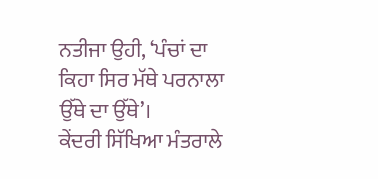ਨਤੀਜਾ ਉਹੀ, ‘ਪੰਚਾਂ ਦਾ ਕਿਹਾ ਸਿਰ ਮੱਥੇ ਪਰਨਾਲਾ ਉੱਥੇ ਦਾ ਉੱਥੇ’।
ਕੇਂਦਰੀ ਸਿੱਖਿਆ ਮੰਤਰਾਲੇ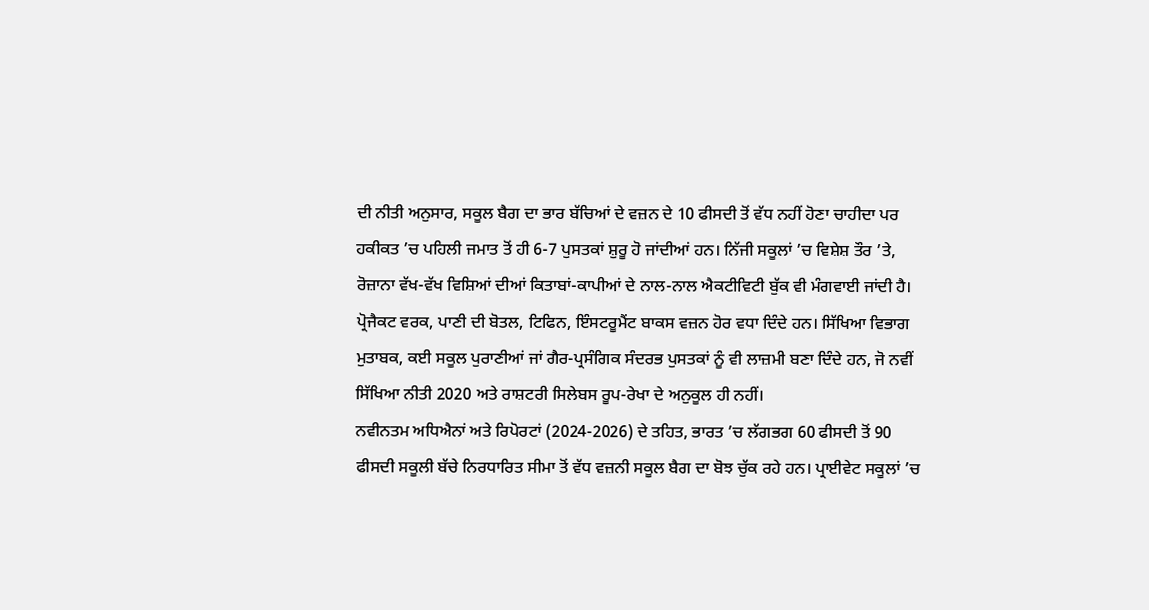ਦੀ ਨੀਤੀ ਅਨੁਸਾਰ, ਸਕੂਲ ਬੈਗ ਦਾ ਭਾਰ ਬੱਚਿਆਂ ਦੇ ਵਜ਼ਨ ਦੇ 10 ਫੀਸਦੀ ਤੋਂ ਵੱਧ ਨਹੀਂ ਹੋਣਾ ਚਾਹੀਦਾ ਪਰ ਹਕੀਕਤ ’ਚ ਪਹਿਲੀ ਜਮਾਤ ਤੋਂ ਹੀ 6-7 ਪੁਸਤਕਾਂ ਸ਼ੁਰੂ ਹੋ ਜਾਂਦੀਆਂ ਹਨ। ਨਿੱਜੀ ਸਕੂਲਾਂ ’ਚ ਵਿਸ਼ੇਸ਼ ਤੌਰ ’ਤੇ, ਰੋਜ਼ਾਨਾ ਵੱਖ-ਵੱਖ ਵਿਸ਼ਿਆਂ ਦੀਆਂ ਕਿਤਾਬਾਂ-ਕਾਪੀਆਂ ਦੇ ਨਾਲ-ਨਾਲ ਐਕਟੀਵਿਟੀ ਬੁੱਕ ਵੀ ਮੰਗਵਾਈ ਜਾਂਦੀ ਹੈ। ਪ੍ਰੋਜੈਕਟ ਵਰਕ, ਪਾਣੀ ਦੀ ਬੋਤਲ, ਟਿਫਿਨ, ਇੰਸਟਰੂਮੈਂਟ ਬਾਕਸ ਵਜ਼ਨ ਹੋਰ ਵਧਾ ਦਿੰਦੇ ਹਨ। ਸਿੱਖਿਆ ਵਿਭਾਗ ਮੁਤਾਬਕ, ਕਈ ਸਕੂਲ ਪੁਰਾਣੀਆਂ ਜਾਂ ਗੈਰ-ਪ੍ਰਸੰਗਿਕ ਸੰਦਰਭ ਪੁਸਤਕਾਂ ਨੂੰ ਵੀ ਲਾਜ਼ਮੀ ਬਣਾ ਦਿੰਦੇ ਹਨ, ਜੋ ਨਵੀਂ ਸਿੱਖਿਆ ਨੀਤੀ 2020 ਅਤੇ ਰਾਸ਼ਟਰੀ ਸਿਲੇਬਸ ਰੂਪ-ਰੇਖਾ ਦੇ ਅਨੁਕੂਲ ਹੀ ਨਹੀਂ।
ਨਵੀਨਤਮ ਅਧਿਐਨਾਂ ਅਤੇ ਰਿਪੋਰਟਾਂ (2024-2026) ਦੇ ਤਹਿਤ, ਭਾਰਤ ’ਚ ਲੱਗਭਗ 60 ਫੀਸਦੀ ਤੋਂ 90 ਫੀਸਦੀ ਸਕੂਲੀ ਬੱਚੇ ਨਿਰਧਾਰਿਤ ਸੀਮਾ ਤੋਂ ਵੱਧ ਵਜ਼ਨੀ ਸਕੂਲ ਬੈਗ ਦਾ ਬੋਝ ਚੁੱਕ ਰਹੇ ਹਨ। ਪ੍ਰਾਈਵੇਟ ਸਕੂਲਾਂ ’ਚ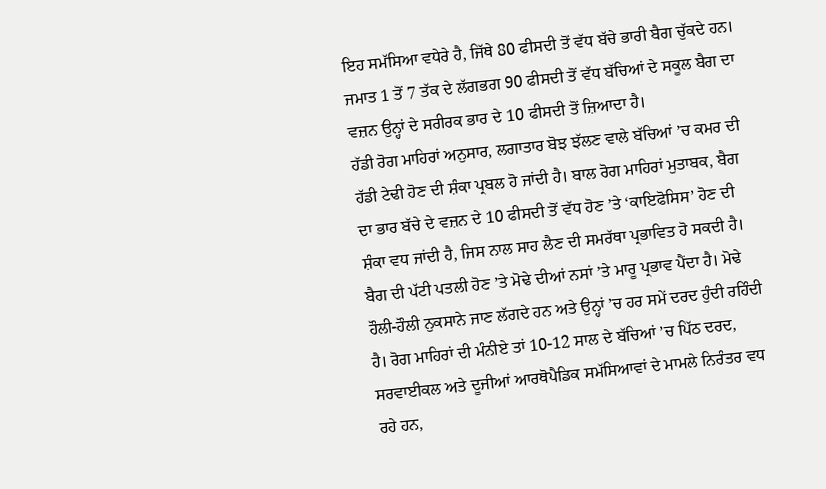ਇਹ ਸਮੱਸਿਆ ਵਧੇਰੇ ਹੈ, ਜਿੱਥੇ 80 ਫੀਸਦੀ ਤੋਂ ਵੱਧ ਬੱਚੇ ਭਾਰੀ ਬੈਗ ਚੁੱਕਦੇ ਹਨ। ਜਮਾਤ 1 ਤੋਂ 7 ਤੱਕ ਦੇ ਲੱਗਭਗ 90 ਫੀਸਦੀ ਤੋਂ ਵੱਧ ਬੱਚਿਆਂ ਦੇ ਸਕੂਲ ਬੈਗ ਦਾ ਵਜ਼ਨ ਉਨ੍ਹਾਂ ਦੇ ਸਰੀਰਕ ਭਾਰ ਦੇ 10 ਫੀਸਦੀ ਤੋਂ ਜ਼ਿਆਦਾ ਹੈ।
ਹੱਡੀ ਰੋਗ ਮਾਹਿਰਾਂ ਅਨੁਸਾਰ, ਲਗਾਤਾਰ ਬੋਝ ਝੱਲਣ ਵਾਲੇ ਬੱਚਿਆਂ ’ਚ ਕਮਰ ਦੀ ਹੱਡੀ ਟੇਢੀ ਹੋਣ ਦੀ ਸ਼ੰਕਾ ਪ੍ਰਬਲ ਹੋ ਜਾਂਦੀ ਹੈ। ਬਾਲ ਰੋਗ ਮਾਹਿਰਾਂ ਮੁਤਾਬਕ, ਬੈਗ ਦਾ ਭਾਰ ਬੱਚੇ ਦੇ ਵਜ਼ਨ ਦੇ 10 ਫੀਸਦੀ ਤੋਂ ਵੱਧ ਹੋਣ ’ਤੇ ‘ਕਾਇਫੋਸਿਸ’ ਹੋਣ ਦੀ ਸ਼ੰਕਾ ਵਧ ਜਾਂਦੀ ਹੈ, ਜਿਸ ਨਾਲ ਸਾਹ ਲੈਣ ਦੀ ਸਮਰੱਥਾ ਪ੍ਰਭਾਵਿਤ ਹੋ ਸਕਦੀ ਹੈ। ਬੈਗ ਦੀ ਪੱਟੀ ਪਤਲੀ ਹੋਣ ’ਤੇ ਮੋਢੇ ਦੀਆਂ ਨਸਾਂ ’ਤੇ ਮਾਰੂ ਪ੍ਰਭਾਵ ਪੈਂਦਾ ਹੈ। ਮੋਢੇ ਹੌਲੀ-ਹੌਲੀ ਨੁਕਸਾਨੇ ਜਾਣ ਲੱਗਦੇ ਹਨ ਅਤੇ ਉਨ੍ਹਾਂ ’ਚ ਹਰ ਸਮੇਂ ਦਰਦ ਹੁੰਦੀ ਰਹਿੰਦੀ ਹੈ। ਰੋਗ ਮਾਹਿਰਾਂ ਦੀ ਮੰਨੀਏ ਤਾਂ 10-12 ਸਾਲ ਦੇ ਬੱਚਿਆਂ ’ਚ ਪਿੱਠ ਦਰਦ, ਸਰਵਾਈਕਲ ਅਤੇ ਦੂਜੀਆਂ ਆਰਥੋਪੈਡਿਕ ਸਮੱਸਿਆਵਾਂ ਦੇ ਮਾਮਲੇ ਨਿਰੰਤਰ ਵਧ ਰਹੇ ਹਨ,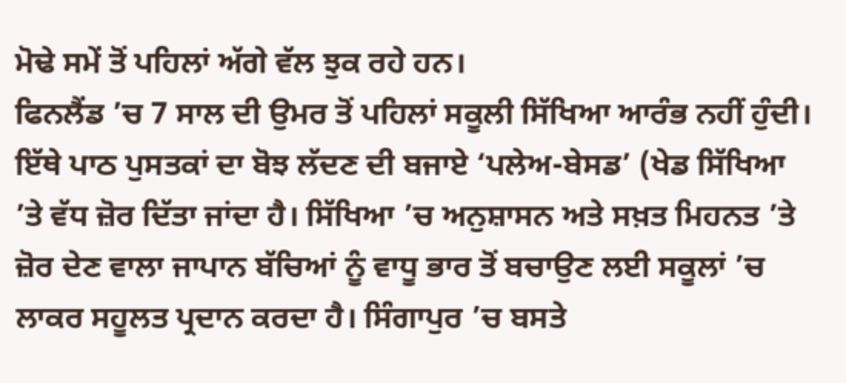ਮੋਢੇ ਸਮੇਂ ਤੋਂ ਪਹਿਲਾਂ ਅੱਗੇ ਵੱਲ ਝੁਕ ਰਹੇ ਹਨ।
ਫਿਨਲੈਂਡ ’ਚ 7 ਸਾਲ ਦੀ ਉਮਰ ਤੋਂ ਪਹਿਲਾਂ ਸਕੂਲੀ ਸਿੱਖਿਆ ਆਰੰਭ ਨਹੀਂ ਹੁੰਦੀ। ਇੱਥੇ ਪਾਠ ਪੁਸਤਕਾਂ ਦਾ ਬੋਝ ਲੱਦਣ ਦੀ ਬਜਾਏ ‘ਪਲੇਅ-ਬੇਸਡ’ (ਖੇਡ ਸਿੱਖਿਆ ’ਤੇ ਵੱਧ ਜ਼ੋਰ ਦਿੱਤਾ ਜਾਂਦਾ ਹੈ। ਸਿੱਖਿਆ ’ਚ ਅਨੁਸ਼ਾਸਨ ਅਤੇ ਸਖ਼ਤ ਮਿਹਨਤ ’ਤੇ ਜ਼ੋਰ ਦੇਣ ਵਾਲਾ ਜਾਪਾਨ ਬੱਚਿਆਂ ਨੂੰ ਵਾਧੂ ਭਾਰ ਤੋਂ ਬਚਾਉਣ ਲਈ ਸਕੂਲਾਂ ’ਚ ਲਾਕਰ ਸਹੂਲਤ ਪ੍ਰਦਾਨ ਕਰਦਾ ਹੈ। ਸਿੰਗਾਪੁਰ ’ਚ ਬਸਤੇ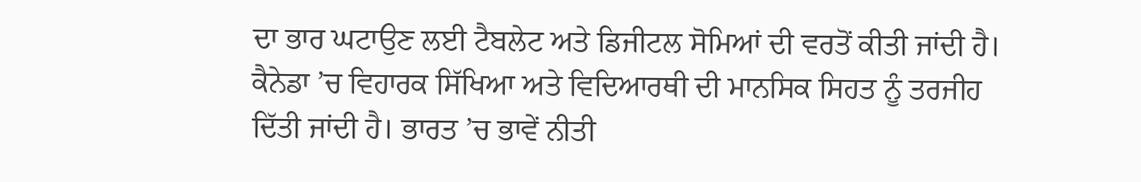ਦਾ ਭਾਰ ਘਟਾਉਣ ਲਈ ਟੈਬਲੇਟ ਅਤੇ ਡਿਜੀਟਲ ਸੋਮਿਆਂ ਦੀ ਵਰਤੋਂ ਕੀਤੀ ਜਾਂਦੀ ਹੈ। ਕੈਨੇਡਾ ’ਚ ਵਿਹਾਰਕ ਸਿੱਖਿਆ ਅਤੇ ਵਿਦਿਆਰਥੀ ਦੀ ਮਾਨਸਿਕ ਸਿਹਤ ਨੂੰ ਤਰਜੀਹ ਦਿੱਤੀ ਜਾਂਦੀ ਹੈ। ਭਾਰਤ ’ਚ ਭਾਵੇਂ ਨੀਤੀ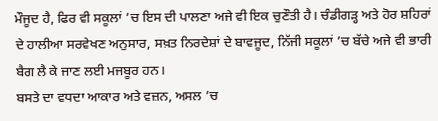ਮੌਜੂਦ ਹੈ, ਫਿਰ ਵੀ ਸਕੂਲਾਂ ’ਚ ਇਸ ਦੀ ਪਾਲਣਾ ਅਜੇ ਵੀ ਇਕ ਚੁਣੌਤੀ ਹੈ। ਚੰਡੀਗੜ੍ਹ ਅਤੇ ਹੋਰ ਸ਼ਹਿਰਾਂ ਦੇ ਹਾਲੀਆ ਸਰਵੇਖਣ ਅਨੁਸਾਰ, ਸਖ਼ਤ ਨਿਰਦੇਸ਼ਾਂ ਦੇ ਬਾਵਜੂਦ, ਨਿੱਜੀ ਸਕੂਲਾਂ ’ਚ ਬੱਚੇ ਅਜੇ ਵੀ ਭਾਰੀ ਬੈਗ ਲੈ ਕੇ ਜਾਣ ਲਈ ਮਜਬੂਰ ਹਨ।
ਬਸਤੇ ਦਾ ਵਧਦਾ ਆਕਾਰ ਅਤੇ ਵਜ਼ਨ, ਅਸਲ ’ਚ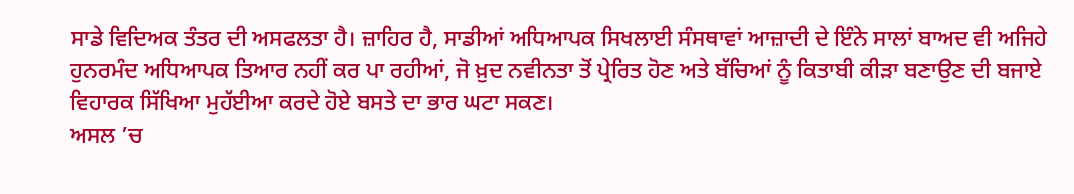ਸਾਡੇ ਵਿਦਿਅਕ ਤੰਤਰ ਦੀ ਅਸਫਲਤਾ ਹੈ। ਜ਼ਾਹਿਰ ਹੈ, ਸਾਡੀਆਂ ਅਧਿਆਪਕ ਸਿਖਲਾਈ ਸੰਸਥਾਵਾਂ ਆਜ਼ਾਦੀ ਦੇ ਇੰਨੇ ਸਾਲਾਂ ਬਾਅਦ ਵੀ ਅਜਿਹੇ ਹੁਨਰਮੰਦ ਅਧਿਆਪਕ ਤਿਆਰ ਨਹੀਂ ਕਰ ਪਾ ਰਹੀਆਂ, ਜੋ ਖ਼ੁਦ ਨਵੀਨਤਾ ਤੋਂ ਪ੍ਰੇਰਿਤ ਹੋਣ ਅਤੇ ਬੱਚਿਆਂ ਨੂੰ ਕਿਤਾਬੀ ਕੀੜਾ ਬਣਾਉਣ ਦੀ ਬਜਾਏ ਵਿਹਾਰਕ ਸਿੱਖਿਆ ਮੁਹੱਈਆ ਕਰਦੇ ਹੋਏ ਬਸਤੇ ਦਾ ਭਾਰ ਘਟਾ ਸਕਣ।
ਅਸਲ ’ਚ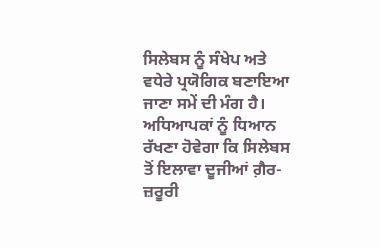ਸਿਲੇਬਸ ਨੂੰ ਸੰਖੇਪ ਅਤੇ ਵਧੇਰੇ ਪ੍ਰਯੋਗਿਕ ਬਣਾਇਆ ਜਾਣਾ ਸਮੇਂ ਦੀ ਮੰਗ ਹੈ। ਅਧਿਆਪਕਾਂ ਨੂੰ ਧਿਆਨ ਰੱਖਣਾ ਹੋਵੇਗਾ ਕਿ ਸਿਲੇਬਸ ਤੋਂ ਇਲਾਵਾ ਦੂਜੀਆਂ ਗ਼ੈਰ-ਜ਼ਰੂਰੀ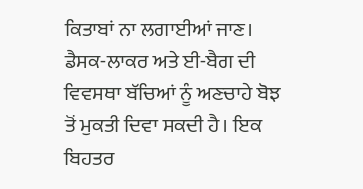ਕਿਤਾਬਾਂ ਨਾ ਲਗਾਈਆਂ ਜਾਣ। ਡੈਸਕ-ਲਾਕਰ ਅਤੇ ਈ-ਬੈਗ ਦੀ ਵਿਵਸਥਾ ਬੱਚਿਆਂ ਨੂੰ ਅਣਚਾਹੇ ਬੋਝ ਤੋਂ ਮੁਕਤੀ ਦਿਵਾ ਸਕਦੀ ਹੈ। ਇਕ ਬਿਹਤਰ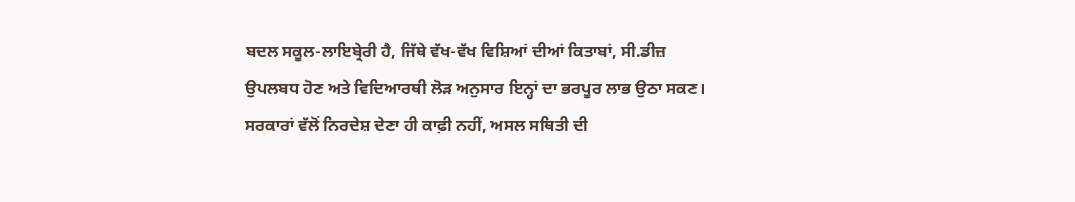ਬਦਲ ਸਕੂਲ-ਲਾਇਬ੍ਰੇਰੀ ਹੈ, ਜਿੱਥੇ ਵੱਖ-ਵੱਖ ਵਿਸ਼ਿਆਂ ਦੀਆਂ ਕਿਤਾਬਾਂ, ਸੀ.ਡੀਜ਼ ਉਪਲਬਧ ਹੋਣ ਅਤੇ ਵਿਦਿਆਰਥੀ ਲੋੜ ਅਨੁਸਾਰ ਇਨ੍ਹਾਂ ਦਾ ਭਰਪੂਰ ਲਾਭ ਉਠਾ ਸਕਣ।
ਸਰਕਾਰਾਂ ਵੱਲੋਂ ਨਿਰਦੇਸ਼ ਦੇਣਾ ਹੀ ਕਾਫ਼ੀ ਨਹੀਂ, ਅਸਲ ਸਥਿਤੀ ਦੀ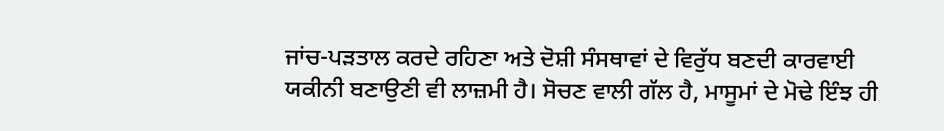ਜਾਂਚ-ਪੜਤਾਲ ਕਰਦੇ ਰਹਿਣਾ ਅਤੇ ਦੋਸ਼ੀ ਸੰਸਥਾਵਾਂ ਦੇ ਵਿਰੁੱਧ ਬਣਦੀ ਕਾਰਵਾਈ ਯਕੀਨੀ ਬਣਾਉਣੀ ਵੀ ਲਾਜ਼ਮੀ ਹੈ। ਸੋਚਣ ਵਾਲੀ ਗੱਲ ਹੈ, ਮਾਸੂਮਾਂ ਦੇ ਮੋਢੇ ਇੰਝ ਹੀ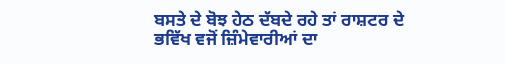ਬਸਤੇ ਦੇ ਬੋਝ ਹੇਠ ਦੱਬਦੇ ਰਹੇ ਤਾਂ ਰਾਸ਼ਟਰ ਦੇ ਭਵਿੱਖ ਵਜੋਂ ਜ਼ਿੰਮੇਵਾਰੀਆਂ ਦਾ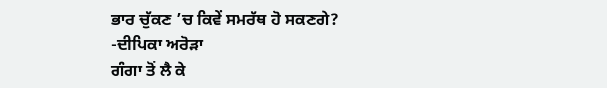ਭਾਰ ਚੁੱਕਣ ’ਚ ਕਿਵੇਂ ਸਮਰੱਥ ਹੋ ਸਕਣਗੇ?
-ਦੀਪਿਕਾ ਅਰੋੜਾ
ਗੰਗਾ ਤੋਂ ਲੈ ਕੇ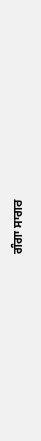ਗੰਗਾ ਸਾਗਰ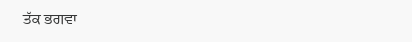ਤੱਕ ਭਗਵਾ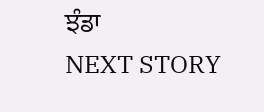ਝੰਡਾ
NEXT STORY